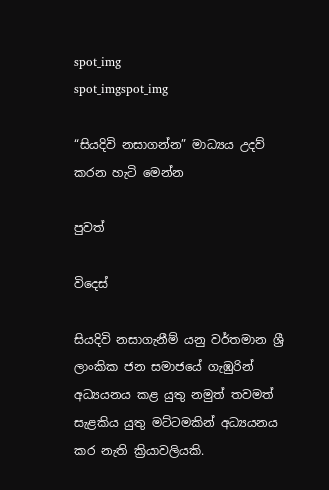spot_img
spot_imgspot_img

“සියදිවි නසාගන්න” මාධ්‍යය උදව් කරන හැටි මෙන්න

පුවත්

විදෙස්

සියදිවි නසාගැනීම් යනු වර්තමාන ශ්‍රී ලාංකික ජන සමාජයේ ගැඹුරින් අධ්‍යයනය කළ යුතු නමුත් තවමත් සැළකිය යුතු මට්ටමකින් අධ්‍යයනය කර නැති ක්‍රියාවලියකි.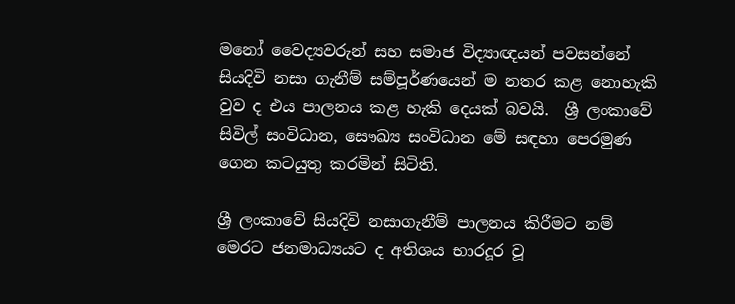මනෝ වෛද්‍යවරුන් සහ සමාජ විද්‍යාඥයන් පවසන්නේ සියදිවි නසා ගැනීම් සම්පූර්ණයෙන් ම නතර කළ නොහැකි වුව ද එය පාලනය කළ හැකි දෙයක් බවයි.  ශ්‍රී ලංකාවේ සිවිල් සංවිධාන, සෞඛ්‍ය සංවිධාන මේ සඳහා පෙරමුණ ගෙන කටයුතු කරමින් සිටිති.

ශ්‍රී ලංකාවේ සියදිවි නසාගැනීම් පාලනය කිරීමට නම් මෙරට ජනමාධ්‍යයට ද අතිශය භාරදූර වූ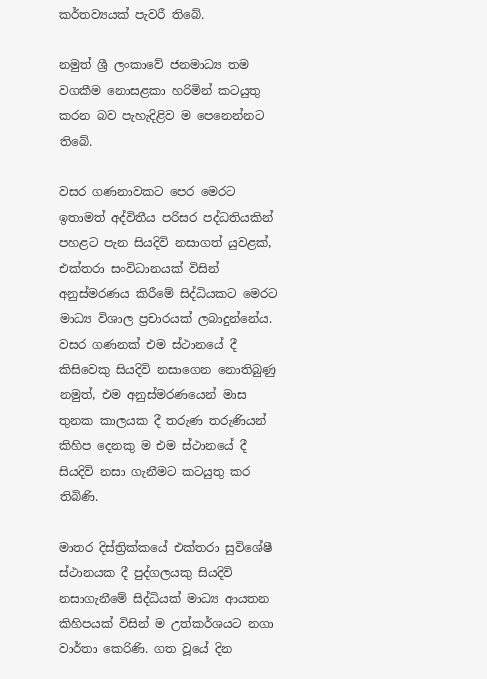කර්තව්‍යයක් පැවරී තිබේ.

නමුත් ශ්‍රී ලංකාවේ ජනමාධ්‍ය තම වගකීම නොසළකා හරිමින් කටයුතු කරන බව පැහැදිළිව ම පෙනෙන්නට තිබේ.

වසර ගණනාවකට පෙර මෙරට ඉතාමත් අද්විතීය පරිසර පද්ධතියකින් පහළට පැන සියදිවි නසාගත් යුවළක්, එක්තරා සංවිධානයක් විසින් අනුස්මරණය කිරීමේ සිද්ධියකට මෙරට මාධ්‍ය විශාල ප්‍රචාරයක් ලබාදුන්නේය. වසර ගණනක් එම ස්ථානයේ දී කිසිවෙකු සියදිවි නසාගෙන නොතිබුණු නමුත්, එම අනුස්මරණයෙන් මාස තුනක කාලයක දී තරුණ තරුණියන් කිහිප දෙනකු ම එම ස්ථානයේ දී සියදිවි නසා ගැනීමට කටයුතු කර තිබිණි.

මාතර දිස්ත්‍රික්කයේ එක්තරා සුවිශේෂී ස්ථානයක දී පුද්ගලයකු සියදිවි නසාගැනීමේ සිද්ධියක් මාධ්‍ය ආයතන කිහිපයක් විසින් ම උත්කර්ශයට නගා වාර්තා කෙරිණි. ගත වූයේ දින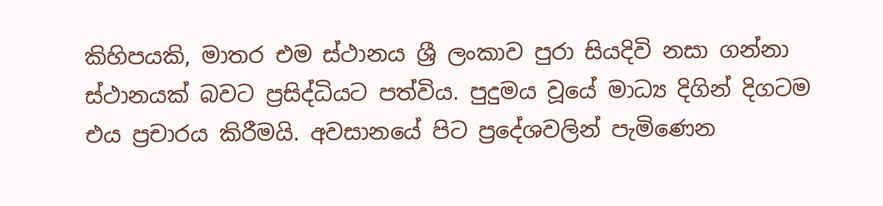කිහිපයකි, මාතර එම ස්ථානය ශ්‍රී ලංකාව පුරා සියදිවි නසා ගන්නා ස්ථානයක් බවට ප්‍රසිද්ධියට පත්විය. පුදුමය වූයේ මාධ්‍ය දිගින් දිගටම එය ප්‍රචාරය කිරීමයි. අවසානයේ පිට ප්‍රදේශවලින් පැමිණෙන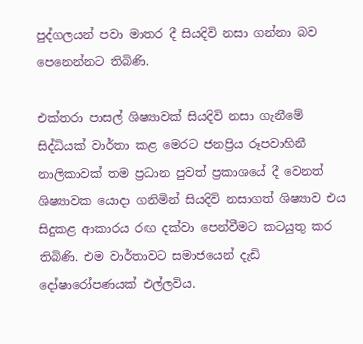පුද්ගලයන් පවා මාතර දී සියදිවි නසා ගන්නා බව පෙනෙන්නට තිබිණි.

එක්තරා පාසල් ශිෂ්‍යාවක් සියදිවි නසා ගැනීමේ සිද්ධියක් වාර්තා කළ මෙරට ජනප්‍රිය රූපවාහිනී නාලිකාවක් තම ප්‍රධාන පුවත් ප්‍රකාශයේ දී වෙනත් ශිෂ්‍යාවක යොදා ගනිමින් සියදිවි නසාගත් ශිෂ්‍යාව එය සිදුකළ ආකාරය රඟ දක්වා පෙන්වීමට කටයුතු කර තිබිණි. එම වාර්තාවට සමාජයෙන් දැඩි දෝෂාරෝපණයක් එල්ලවිය.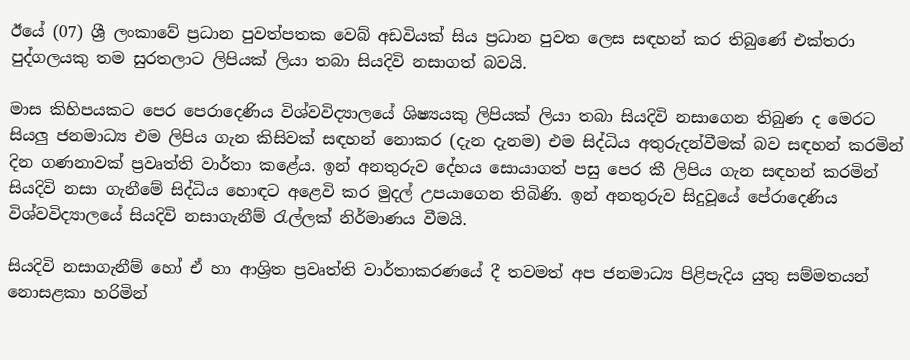ඊයේ (07) ශ්‍රී ලංකාවේ ප්‍රධාන පුවත්පතක වෙබ් අඩවියක් සිය ප්‍රධාන පුවත ලෙස සඳහන් කර තිබුණේ එක්තරා පුද්ගලයකු තම සුරතලා‍ට ලිපියක් ලියා තබා සියදිවි නසාගත් බවයි.

මාස කිහිපයකට පෙර පෙරාදෙණිය විශ්වවිද්‍යාලයේ ශිෂ්‍යයකු ලිපියක් ලියා තබා සියදිවි නසාගෙන තිබුණ ද මෙරට සියලු ජනමාධ්‍ය එම ලිපිය ගැන කිසිවක් සඳහන් නොකර (දැන දැනම) එම සිද්ධිය අතුරුදන්වීමක් බව සඳහන් කරමින් දින ගණනාවක් ප්‍රවෘත්ති වාර්තා කළේය. ඉන් අනතුරුව දේහය සොයාගත් පසු පෙර කී ලිපිය ගැන සඳහන් කරමින් සියදිවි නසා ගැනීමේ සිද්ධිය හොඳට අළෙවි කර මුදල් උපයාගෙන තිබිණි. ඉන් අනතුරුව සිදුවූයේ පේරාදෙණිය විශ්වවිද්‍යාලයේ සියදිවි නසාගැනීම් රැල්ලක් නිර්මාණය වීමයි.

සියදිවි නසාගැනීම් හෝ ඒ හා ආශ්‍රිත ප්‍රවෘත්ති වාර්තාකරණයේ දී තවමත් අප ජනමාධ්‍ය පිළිපැදිය යුතු සම්මතයන් නොසළකා හරිමින්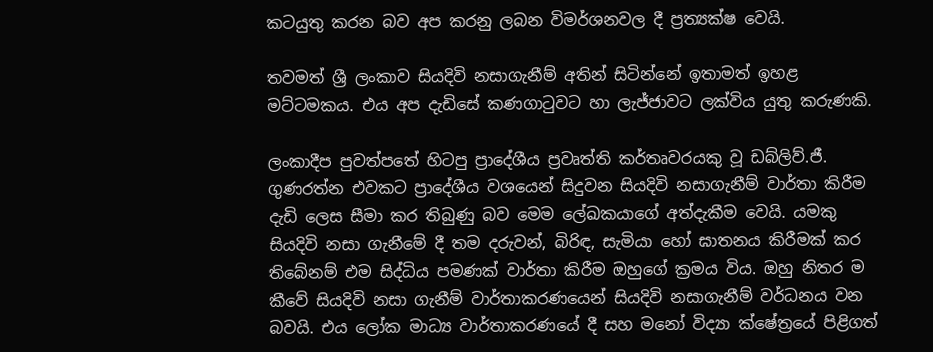කටයුතු කරන බව අප කරනු ලබන විමර්ශනවල දී ප්‍රත්‍යක්ෂ වෙයි.

තවමත් ශ්‍රී ලංකාව සියදිවි නසාගැනීම් අතින් සිටින්නේ ඉතාමත් ඉහළ මට්ටමකය. එය අප දැඩිසේ කණගාටුවට හා ලැජ්ජාවට ලක්විය යුතු කරුණකි.

ලංකාදීප පුවත්පතේ හිටපු ප්‍රාදේශීය ප්‍රවෘත්ති කර්තෘවරයකු වූ ඩබ්ලිව්.ජී. ගුණරත්න එවකට ප්‍රාදේශීය වශයෙන් සිදුවන සියදිවි නසාගැනීම් වාර්තා කිරීම දැඩි ලෙස සීමා කර තිබුණු බව මෙම ලේඛකයාගේ අත්දැකීම වෙයි. යමකු සියදිවි නසා ගැනීමේ දී තම දරුවන්, බිරිඳ, සැමියා හෝ ඝාතනය කිරීමක් කර තිබේනම් එම සිද්ධිය පමණක් වාර්තා කිරීම ඔහුගේ ක්‍රමය විය. ඔහු නිතර ම කීවේ සියදිවි නසා ගැනීම් වාර්තාකරණයෙන් සියදිවි නසාගැනීම් වර්ධනය වන බවයි. එය ලෝක මාධ්‍ය වාර්තාකරණයේ දී සහ මනෝ විද්‍යා ක්ෂේත්‍රයේ පිළිගත්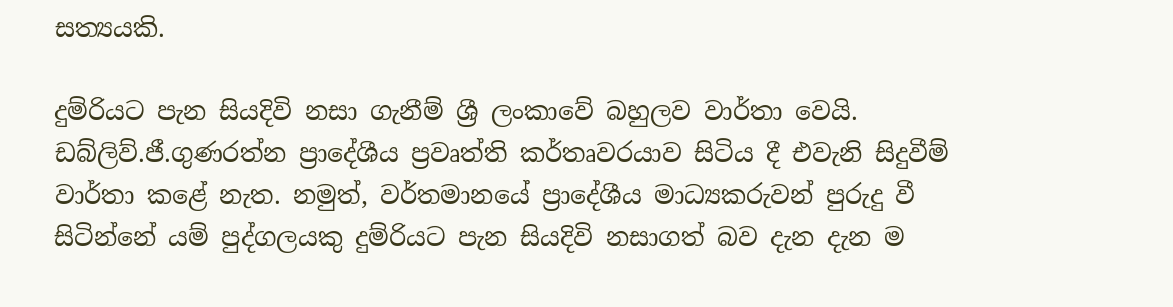සත්‍යයකි.

දුම්රියට පැන සියදිවි නසා ගැනීම් ශ්‍රී ලංකාවේ බහුලව වාර්තා වෙයි. ඩබ්ලිව්.ජී.ගුණරත්න ප්‍රාදේශීය ප්‍රවෘත්ති කර්තෘවරයාව සිටිය දී එවැනි සිදුවීම් වාර්තා කළේ නැත. නමුත්, වර්තමානයේ ප්‍රාදේශීය මාධ්‍යකරුවන් පුරුදු වී සිටින්නේ යම් පුද්ගලයකු දුම්රියට පැන සියදිවි නසාගත් බව දැන දැන ම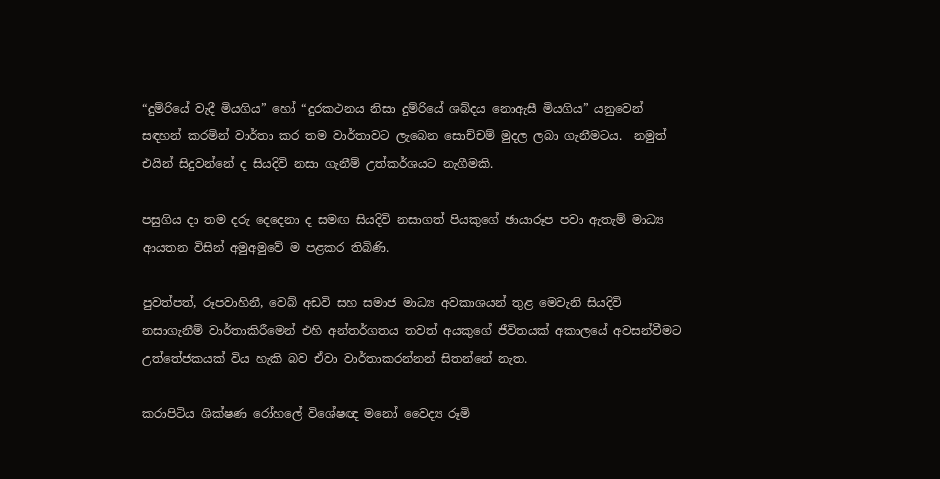“දුම්රියේ වැදී මියගිය” හෝ “දුරකථනය නිසා දුම්රියේ ශබ්දය නොඇසී මියගිය” යනුවෙන් සඳහන් කරමින් වාර්තා කර තම වාර්තාවට ලැබෙන සොච්චම් මුදල ලබා ගැනීමටය.  නමුත් එයින් සිදුවන්නේ ද සියදිවි නසා ගැනීම් උත්කර්ශයට නැගීමකි.

පසුගිය දා තම දරු දෙදෙනා ද සමඟ සියදිවි නසාගත් පියකුගේ ඡායාරූප පවා ඇතැම් මාධ්‍ය ආයතන විසින් අමුඅමුවේ ම පළකර තිබිණි.

පුවත්පත්, රූපවාහිනී, වෙබ් අඩවි සහ සමාජ මාධ්‍ය අවකාශයන් තුළ මෙවැනි සියදිවි නසාගැනීම් වාර්තාකිරීමෙන් එහි අන්තර්ගතය තවත් අයකුගේ ජීවිතයක් අකාලයේ අවසන්වීමට උත්තේජකයක් විය හැකි බව ඒවා වාර්තාකරන්නන් සිතන්නේ නැත.

කරාපිටිය ශික්ෂණ රෝහලේ විශේෂඥ මනෝ වෛද්‍ය රූමි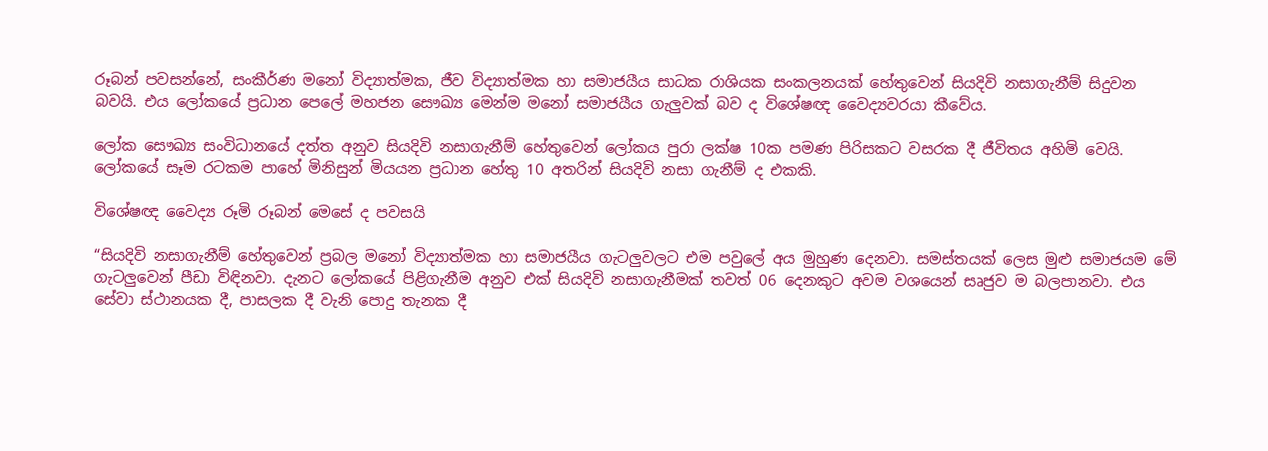රූබන් පවසන්නේ, සංකීර්ණ මනෝ විද්‍යාත්මක, ජීව විද්‍යාත්මක හා සමාජයීය සාධක රාශියක සංකලනයක් හේතුවෙන් සියදිවි නසාගැනීම් සිදුවන බවයි. එය ලෝකයේ ප්‍රධාන පෙලේ මහජන සෞඛ්‍ය මෙන්ම මනෝ සමාජයීය ගැලුවක් බව ද විශේෂඥ වෛද්‍යවරයා කීවේය.

ලෝක සෞඛ්‍ය සංවිධානයේ දත්ත අනුව සියදිවි නසාගැනීම් හේතුවෙන් ලෝකය පුරා ලක්ෂ 10ක පමණ පිරිසකට වසරක දී ජීවිතය අහිමි වෙයි. ලෝකයේ සෑම රටකම පාහේ මිනිසුන් මියයන ප්‍රධාන හේතු 10 අතරින් සියදිවි නසා ගැනීම් ද එකකි.

විශේෂඥ වෛද්‍ය රූමි රූබන් මෙසේ ද පවසයි

“සියදිවි නසාගැනීම් හේතුවෙන් ප්‍රබල මනෝ විද්‍යාත්මක හා සමාජයීය ගැටලුවලට එම පවුලේ අය මුහුණ දෙනවා. සමස්තයක් ලෙස මුළු සමාජයම මේ ගැටලුවෙන් පීඩා විඳිනවා. දැනට ලෝකයේ පිළිගැනීම අනුව එක් සියදිවි නසාගැනීමක් තවත් 06 දෙනකුට අවම වශයෙන් සෘජුව ම බලපානවා. එය සේවා ස්ථානයක දී, පාසලක දී වැනි පොදු තැනක දී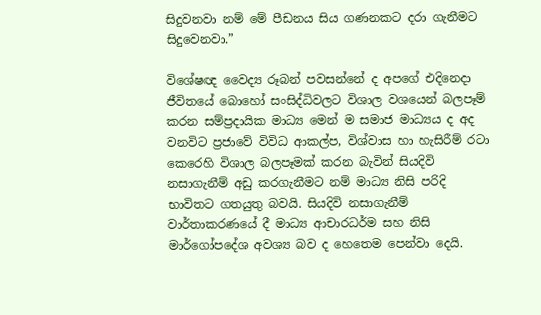සිදුවනවා නම් මේ පීඩනය සිය ගණනකට දරා ගැනීමට සිදුවෙනවා.”

විශේෂඥ වෛද්‍ය රූබන් පවසන්නේ ද අපගේ එදිනෙදා ජීවිතයේ බොහෝ සංසිද්ධිවලට විශාල වශයෙන් බලපෑම් කරන සම්ප්‍රදායික මාධ්‍ය මෙන් ම සමාජ මාධ්‍යය ද අද වනවිට ප්‍රජාවේ විවිධ ආකල්ප, විශ්වාස හා හැසිරීම් රටා කෙරෙහි විශාල බලපෑමක් කරන බැවින් සියදිවි නසාගැනීම් අඩු කරගැනීමට නම් මාධ්‍ය නිසි පරිදි භාවිතට ගතයුතු බවයි. සියදිවි නසාගැනීම් වාර්තාකරණයේ දී මාධ්‍ය ආචාරධර්ම සහ නිසි මාර්ගෝපදේශ අවශ්‍ය බව ද හෙතෙම පෙන්වා දෙයි.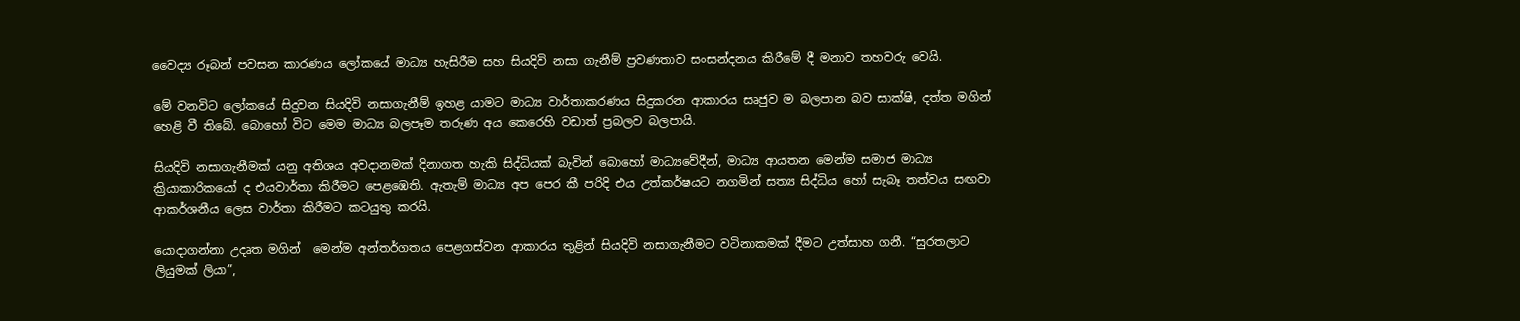වෛද්‍ය රූබන් පවසන කාරණය ලෝකයේ මාධ්‍ය හැසිරීම සහ සියදිවි නසා ගැනීම් ප්‍රවණතාව සංසන්දනය කිරීමේ දී මනාව තහවරු වෙයි.

මේ වනවිට ලෝකයේ සිදුවන සියදිවි නසාගැනීම් ඉහළ යාමට මාධ්‍ය වාර්තාකරණය සිදුකරන ආකාරය සෘජුව ම බලපාන බව සාක්ෂි, දත්ත මගින් හෙළි වී තිබේ. බොහෝ විට මෙම මාධ්‍ය බලපෑම තරුණ අය කෙරෙහි වඩාත් ප්‍රබලව බලපායි.

සියදිවි නසාගැනීමක් යනු අතිශය අවදානමක් දිනාගත හැකි සිද්ධියක් බැවින් බො‍හෝ මාධ්‍යවේදීන්, මාධ්‍ය ආයතන මෙන්ම සමාජ මාධ්‍ය ක්‍රියාකාරිකයෝ ද එයවාර්තා කිරීමට පෙ‍ළඹෙති. ඇතැම් මාධ්‍ය අප පෙර කී පරිදි එය උත්කර්ෂයට නගමින් සත්‍ය සිද්ධිය හෝ සැබෑ තත්වය සඟවා ආකර්ශනීය ලෙස වාර්තා කිරීමට කටයුතු කරයි.

යොදාගන්නා උදෘත මගින්  මෙන්ම අන්තර්ගතය පෙළගස්වන ආකාරය තුළින් සියදිවි නසාගැනීමට වටිනාකමක් දීමට උත්සාහ ගනී. “සුරතලාට ලියුමක් ලියා”,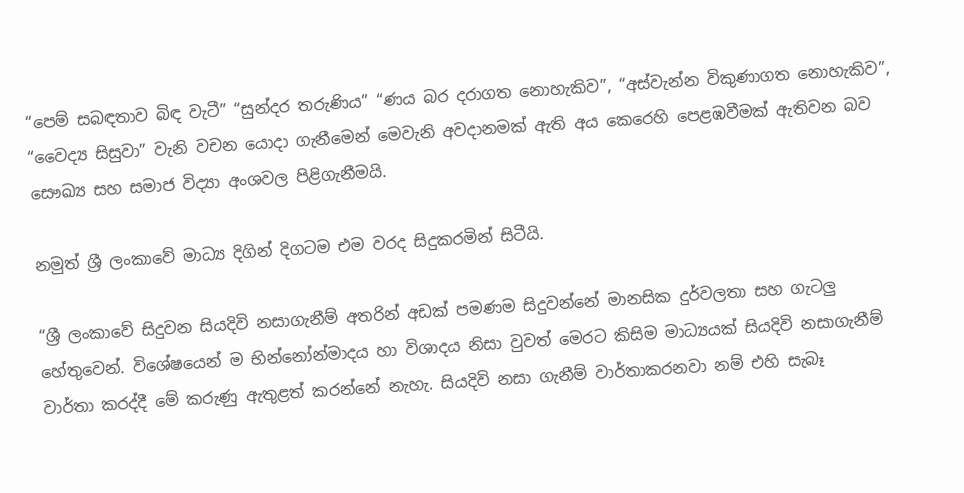“පෙම් සබඳතාව බිඳ වැටී” “සුන්දර තරුණිය” “ණය බර දරාගත නොහැකිව”, “අස්වැන්න විකුණාගත නොහැකිව”, “වෛද්‍ය සිසුවා” වැනි වචන යොදා ගැනීමෙන් මෙවැනි අවදානමක් ඇති අය කෙරෙහි පෙළඹවීමක් ඇතිවන බව සෞඛ්‍ය සහ සමාජ විද්‍යා අංශවල පිළිගැනීමයි.

නමුත් ‍ශ්‍රී ලංකාවේ මාධ්‍ය දිගින් දිගටම එම වරද සිදුකරමින් සිටීයි.

“ශ්‍රී ලංකාවේ සිදුවන සියදිවි නසාගැනීම් අතරින් අඩක් පමණම සිදුවන්නේ මානසික දුර්වලතා සහ ගැටලු හේතුවෙන්. විශේෂයෙන් ම භින්නෝන්මාදය හා විශාදය නිසා වුවත් මෙරට කිසිම මාධ්‍යයක් සියදිවි නසාගැනීම් වාර්තා කරද්දී මේ කරුණු ඇතුළත් කරන්නේ නැහැ. සියදිවි නසා ගැනීම් වාර්තාකරනවා නම් එහි සැබෑ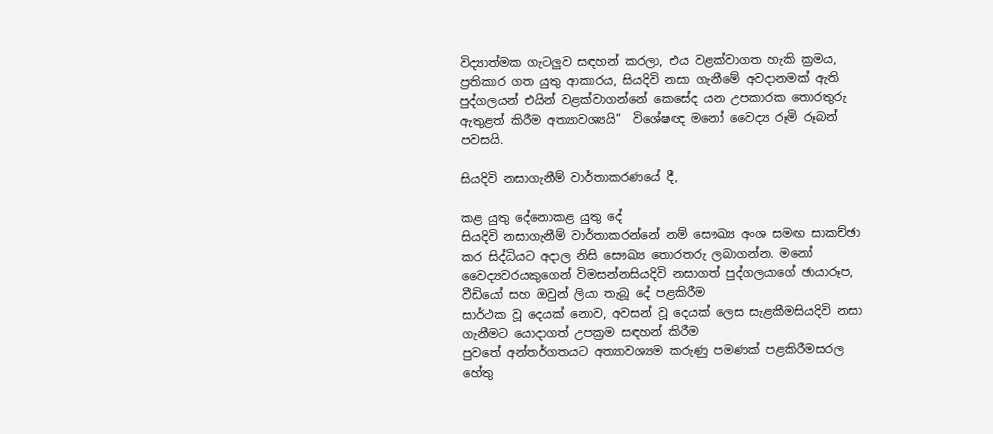විද්‍යාත්මක ගැටලුව සඳහන් කරලා, එය වළක්වාගත හැකි ක්‍රමය, ප්‍රතිකාර ගත යුතු ආකාරය, සියදිවි නසා ගැනීමේ අවදානමක් ඇති පුද්ගලයන් එයින් වළක්වාගන්නේ කෙසේද යන උපකාරක තොරතුරු ඇතුළත් කිරීම අත්‍යාවශ්‍යයි”  විශේෂඥ මනෝ වෛද්‍ය රූමි රූබන් පවසයි.

සියදිවි නසාගැනීම් වාර්තාකරණයේ දී,

කළ යුතු දේනොකළ යුතු දේ
සියදිවි නසාගැනීම් වාර්තාකරන්නේ නම් සෞඛ්‍ය අංශ සමඟ සාකච්ඡා කර සිද්ධියට අදාල නිසි සෞඛ්‍ය තොරතරු ලබාගන්න. මනෝ වෛද්‍යවරයකුගෙන් විමසන්නසියදිවි නසාගත් පුද්ගලයාගේ ඡායාරූප, වීඩියෝ සහ ඔවුන් ලියා තැබූ දේ පළකිරීම
සාර්ථක වූ දෙයක් නොව, අවසන් වූ දෙයක් ලෙස සැළකීමසියදිවි නසා ගැනීමට යොදාගත් උපක්‍රම සඳහන් කිරීම
පුවතේ අන්තර්ගතයට අත්‍යාවශ්‍යම කරුණු පමණක් පළකිරීමසරල හේතු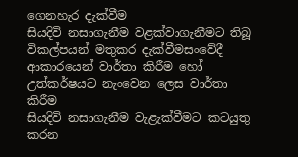ගෙනහැර දැක්වීම
සියදිවි නසාගැනීම වළක්වාගැනීමට තිබූ විකල්පයන් මතුකර දැක්වීමසංවේදී ආකාරයෙන් වාර්තා කිරීම හෝ උත්කර්ෂයට නැංවෙන ලෙස වාර්තා කිරීම
සියදිවි නසාගැනීම වැළැක්වීමට කටයුතු කරන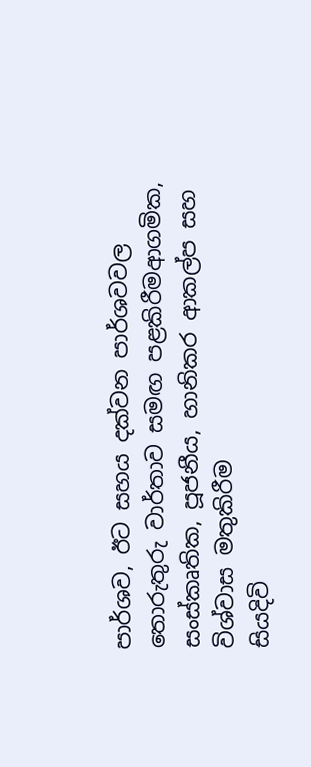පාර්ශව, ඊට සහය දක්වන පාර්ශවවල තොරුතුරු වාර්තාව සමඟ පළකිරීමආගමික, සංස්කෘතික, පූජනීය, හානිකර ආකල්ප සහ විශ්වාස මතුකිරීම
සියදිවි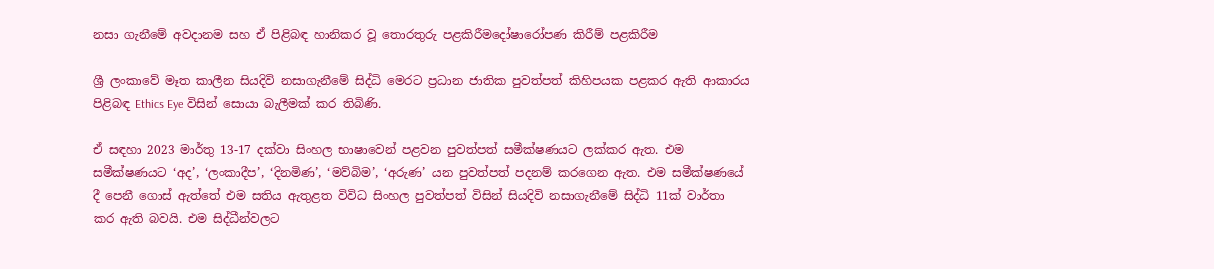නසා ගැනීමේ අවදානම සහ ඒ පිළිබඳ හානිකර වූ තොරතුරු පළකිරීමදෝෂාරෝපණ කිරීම් පළකිරීම

ශ්‍රී ලංකාවේ මෑත කාලීන සියදිවි නසාගැනීමේ සිද්ධි මෙරට ප්‍රධාන ජාතික පුවත්පත් කිහිපයක පළකර ඇති ආකාරය පිළිබඳ Ethics Eye විසින් සොයා බැලීමක් කර තිබිණි.

ඒ සඳහා 2023 මාර්තු 13-17 දක්වා සිංහල භාෂාවෙන් පළවන පුවත්පත් සමීක්ෂණයට ලක්කර ඇත. එම සමීක්ෂණයට ‘අද’, ‘ලංකාදීප’, ‘දිනමිණ’, ‘මව්බිම’, ‘අරුණ’ යන පුවත්පත් පදනම් කරගෙන ඇත. එම සමීක්ෂණයේ දී පෙනී ගොස් ඇත්තේ එම සතිය ඇතුළත විවිධ සිංහල පුවත්පත් විසින් සියදිවි නසාගැනීමේ සිද්ධි 11ක් වාර්තා කර ඇති බවයි. එම සිද්ධීන්වලට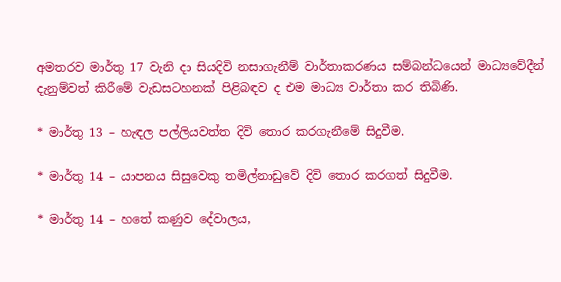අමතරව මාර්තු 17 වැනි දා සියදිවි නසාගැනීම් වාර්තාකරණය සම්බන්ධයෙන් මාධ්‍යවේදීන් දැනුම්වත් කිරීමේ වැඩසටහනක් පිළිබඳව ද එම මාධ්‍ය වාර්තා කර තිබිණි.

* මාර්තු 13 – හැඳල පල්ලියවත්ත දිවි තොර කරගැනීමේ සිදුවීම.

* මාර්තු 14 – යාපනය සිසුවෙකු තමිල්නාඩුවේ දිවි තොර කරගත් සිදුවීම.

* මාර්තු 14 – හතේ කණුව දේවාලය,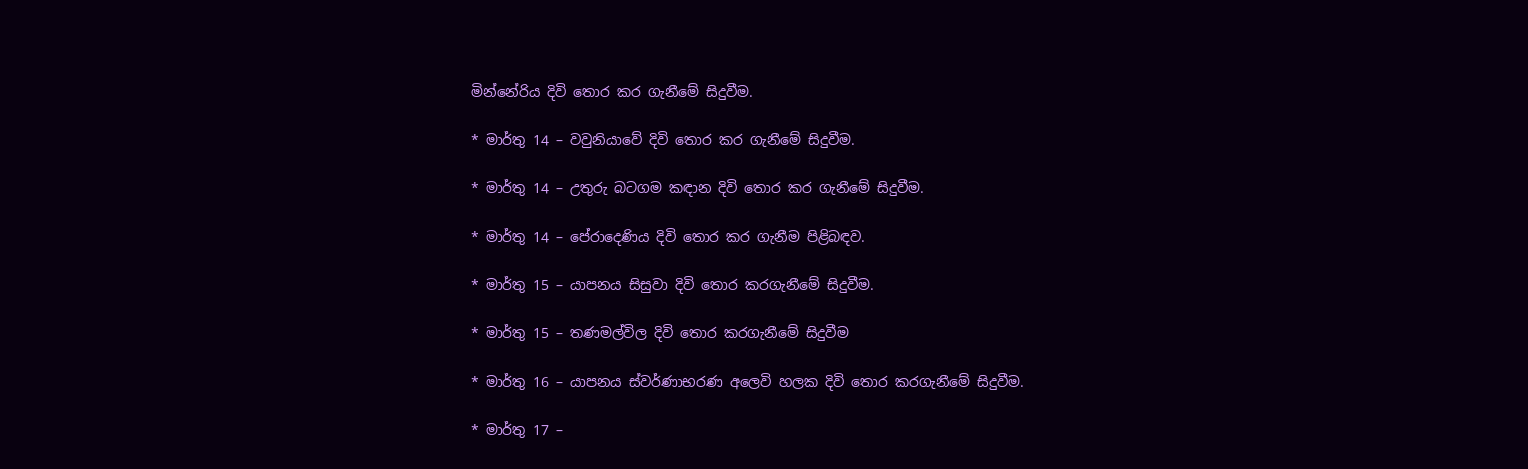මින්නේරිය දිවි තොර කර ගැනීමේ සිදුවීම.

* මාර්තු 14 – වවුනියාවේ දිවි තොර කර ගැනීමේ සිදුවීම.

* මාර්තු 14 – උතුරු බටගම කඳාන දිවි තොර කර ගැනීමේ සිදුවීම.

* මාර්තු 14 – පේරාදෙණිය දිවි තොර කර ගැනීම පිළිබඳව.

* මාර්තු 15 – යාපනය සිසුවා දිවි තොර කරගැනීමේ සිදුවීම.

* මාර්තු 15 – තණමල්විල දිවි තොර කරගැනීමේ සිදුවීම

* මාර්තු 16 – යාපනය ස්වර්ණාභරණ අලෙවි හලක දිවි තොර කරගැනීමේ සිදුවීම.

* මාර්තු 17 –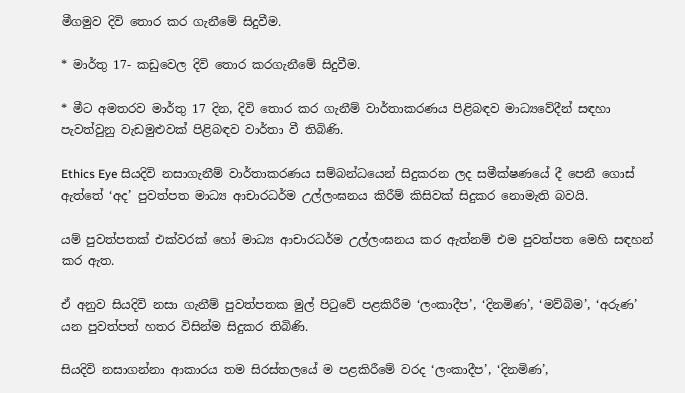මීගමුව දිවි තොර කර ගැනීමේ සිදුවීම.

* මාර්තු 17- කඩුවෙල දිවි තොර කරගැනීමේ සිදුවීම.

* මීට අමතරව මාර්තු 17 දින, දිවි තොර කර ගැනීම් වාර්තාකරණය පිළිබඳව මාධ්‍යවේදීන් සඳහා පැවත්වුනු වැඩමුළුවක් පිළිබඳව වාර්තා වී තිබිණි.

Ethics Eye සියදිවි නසාගැනීම් වාර්තාකරණය සම්බන්ධයෙන් සිදුකරන ලද සමීක්ෂණයේ දී පෙනී ගොස් ඇත්තේ ‘අද’ පුවත්පත මාධ්‍ය ආචාරධර්ම උල්ලංඝනය කිරීම් කිසිවක් සිදුකර නොමැති බවයි.

යම් පුවත්පතක් එක්වරක් හෝ මාධ්‍ය ආචාරධර්ම උල්ලංඝනය කර ඇත්නම් එම පුවත්පත මෙහි සඳහන් කර ඇත.

ඒ අනුව සියදිවි නසා ගැනීම් පුවත්පතක මුල් පිටුවේ පළකිරීම ‘ලංකාදීප’, ‘දිනමිණ’, ‘මව්බිම’, ‘අරුණ’ යන පුවත්පත් හතර විසින්ම සිදුකර තිබිණි.

සියදිවි නසාගන්නා ආකාරය තම සිරස්තලයේ ම පළකිරීමේ වරද ‘ලංකාදීප’, ‘දිනමිණ’,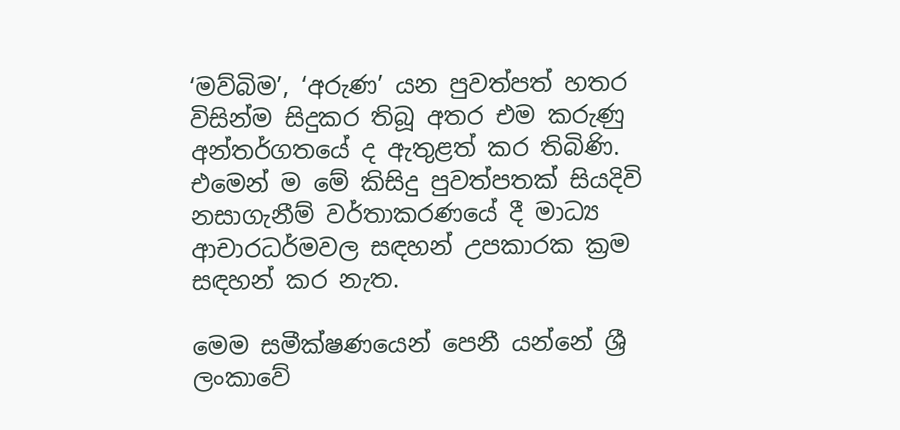‘මව්බිම’, ‘අරුණ’ යන පුවත්පත් හතර විසින්ම සිදුකර තිබූ අතර එම කරුණු අන්තර්ගතයේ ද ඇතුළත් කර තිබිණි. එමෙන් ම මේ කිසිදු පුවත්පතක් සියදිවි නසාගැනීම් වර්තාකරණයේ දී මාධ්‍ය ආචාරධර්මවල සඳහන් උපකාරක ක්‍රම සඳහන් කර නැත.

මෙම සමීක්ෂණයෙන් පෙනී යන්නේ ශ්‍රී ලංකාවේ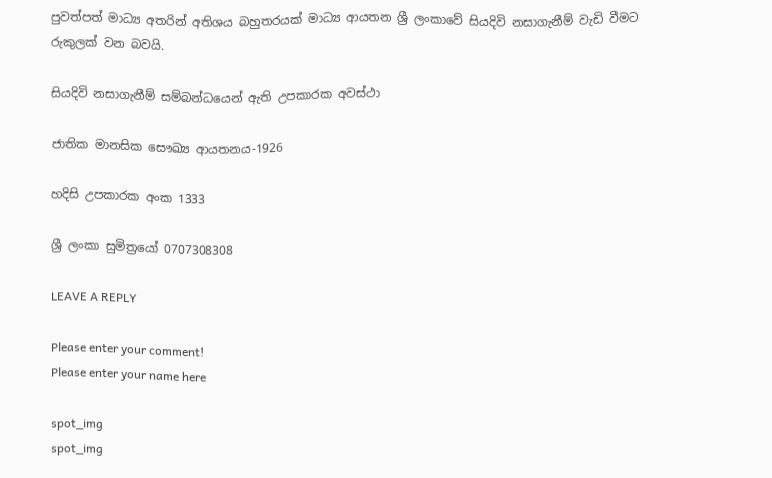පුවත්පත් මාධ්‍ය අතරින් අතිශය බහුතරයක් මාධ්‍ය ආයතන ශ්‍රී ලංක‍ාවේ සියදිවි නසාගැනීම් වැඩි වීමට රුකුලක් වන බවයි.

සියදිවි නසාගැනීම් සම්බන්ධයෙන් ඇති උපකාරක අවස්ථා

ජාතික මානසික සෞඛ්‍ය ආයතනය-1926

හදිසි උපකාරක අංක 1333

ශ්‍රී ලංකා සුමිත්‍රයෝ 0707308308

LEAVE A REPLY

Please enter your comment!
Please enter your name here

spot_img
spot_img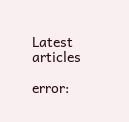Latest articles

error: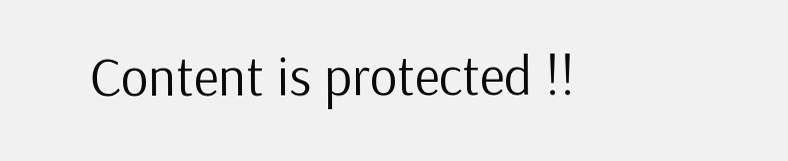Content is protected !!